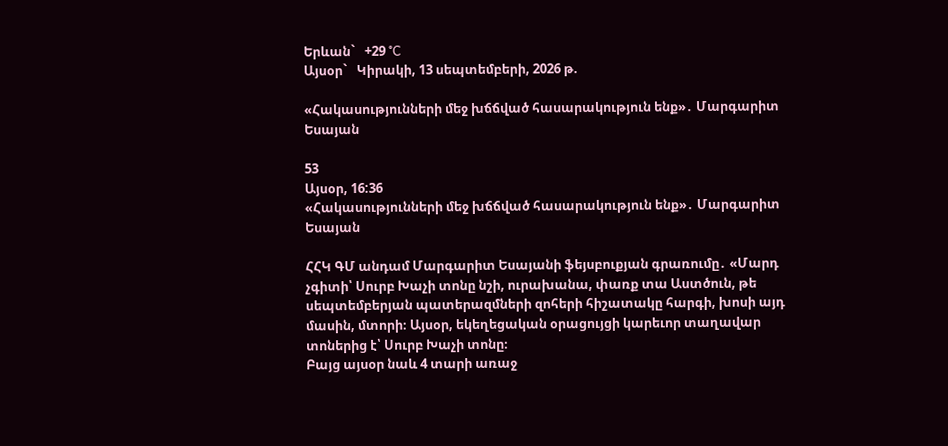Երևան`   +29 °C
Այսօր`   Կիրակի, 13 սեպտեմբերի, 2026 թ.

«Հակասությունների մեջ խճճված հասարակություն ենք»․ Մարգարիտ Եսայան

53
Այսօր, 16:36
«Հակասությունների մեջ խճճված հասարակություն ենք»․ Մարգարիտ Եսայան

ՀՀԿ ԳՄ անդամ Մարգարիտ Եսայանի ֆեյսբուքյան գրառումը․ «Մարդ չգիտի՝ Սուրբ Խաչի տոնը նշի, ուրախանա, փառք տա Աստծուն, թե սեպտեմբերյան պատերազմների զոհերի հիշատակը հարգի, խոսի այդ մասին, մտորի։ Այսօր, եկեղեցական օրացույցի կարեւոր տաղավար տոներից է՝ Սուրբ Խաչի տոնը։
Բայց այսօր նաև 4 տարի առաջ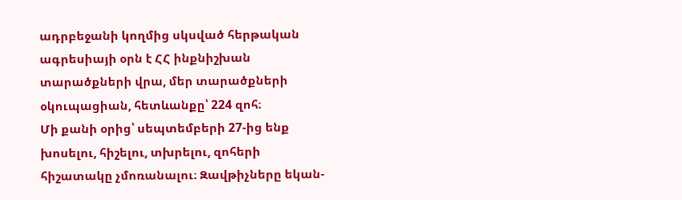ադրբեջանի կողմից սկսված հերթական ագրեսիայի օրն է ՀՀ ինքնիշխան տարածքների վրա, մեր տարածքների օկուպացիան, հետևանքը՝ 224 զոհ։
Մի քանի օրից՝ սեպտեմբերի 27-ից ենք խոսելու, հիշելու, տխրելու, զոհերի հիշատակը չմոռանալու։ Զավթիչները եկան-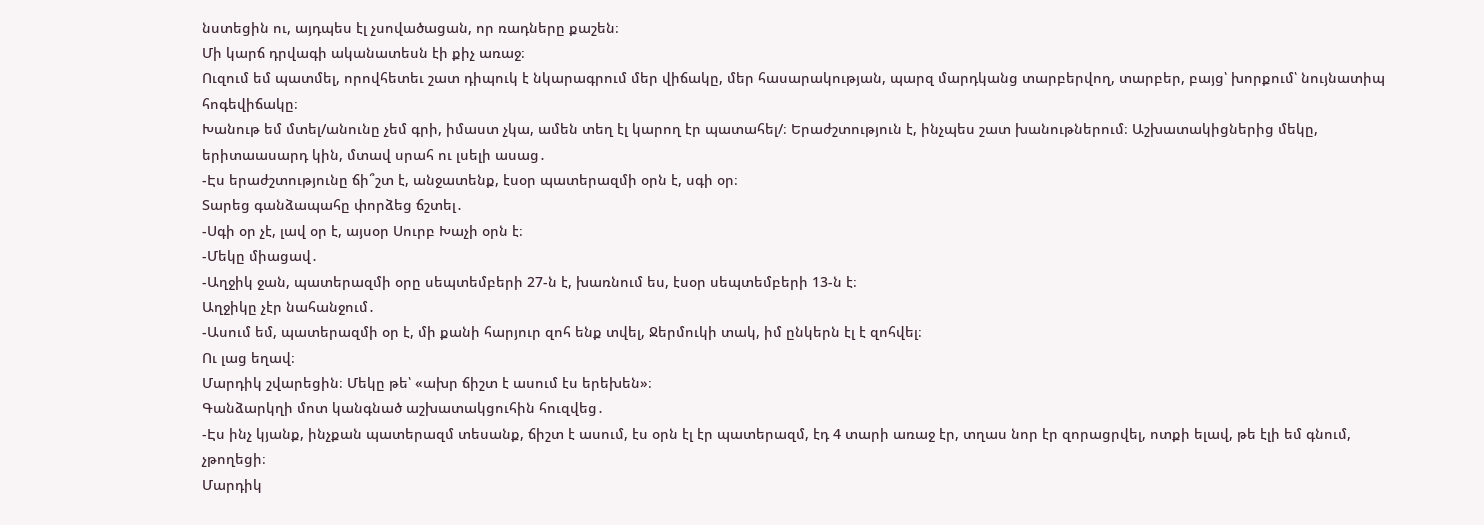նստեցին ու, այդպես էլ չսովածացան, որ ռադները քաշեն։
Մի կարճ դրվագի ականատեսն էի քիչ առաջ։
Ուզում եմ պատմել, որովհետեւ շատ դիպուկ է նկարագրում մեր վիճակը, մեր հասարակության, պարզ մարդկանց տարբերվող, տարբեր, բայց՝ խորքում՝ նույնատիպ հոգեվիճակը։
Խանութ եմ մտել/անունը չեմ գրի, իմաստ չկա, ամեն տեղ էլ կարող էր պատահել/։ Երաժշտություն է, ինչպես շատ խանութներում։ Աշխատակիցներից մեկը, երիտաասարդ կին, մտավ սրահ ու լսելի ասաց․
-Էս երաժշտությունը ճի՞շտ է, անջատենք, էսօր պատերազմի օրն է, սգի օր։
Տարեց գանձապահը փորձեց ճշտել․
-Սգի օր չէ, լավ օր է, այսօր Սուրբ Խաչի օրն է։
-Մեկը միացավ․
-Աղջիկ ջան, պատերազմի օրը սեպտեմբերի 27-ն է, խառնում ես, էսօր սեպտեմբերի 13-ն է։
Աղջիկը չէր նահանջում․
-Ասում եմ, պատերազմի օր է, մի քանի հարյուր զոհ ենք տվել, Ջերմուկի տակ, իմ ընկերն էլ է զոհվել։
Ու լաց եղավ։
Մարդիկ շվարեցին։ Մեկը թե՝ «ախր ճիշտ է ասում էս երեխեն»։
Գանձարկղի մոտ կանգնած աշխատակցուհին հուզվեց․
-Էս ինչ կյանք, ինչքան պատերազմ տեսանք, ճիշտ է ասում, էս օրն էլ էր պատերազմ, էդ 4 տարի առաջ էր, տղաս նոր էր զորացրվել, ոտքի ելավ, թե էլի եմ գնում, չթողեցի։
Մարդիկ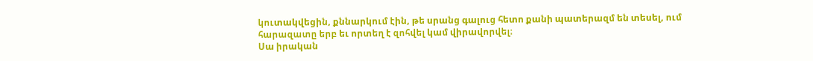կուտակվեցին, քննարկում էին, թե սրանց գալուց հետո քանի պատերազմ են տեսել, ում հարազատը երբ եւ որտեղ է զոհվել կամ վիրավորվել։
Սա իրական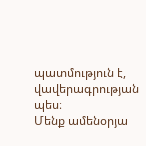պատմություն է, վավերագրության պես։
Մենք ամենօրյա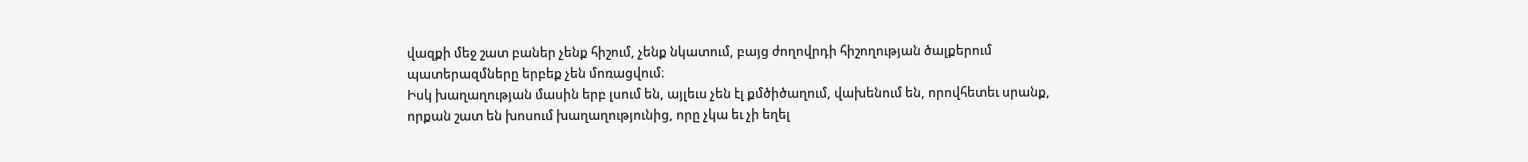վազքի մեջ շատ բաներ չենք հիշում, չենք նկատում, բայց ժողովրդի հիշողության ծալքերում պատերազմները երբեք չեն մոռացվում։
Իսկ խաղաղության մասին երբ լսում են, այլեւս չեն էլ քմծիծաղում, վախենում են, որովհետեւ սրանք, որքան շատ են խոսում խաղաղությունից, որը չկա եւ չի եղել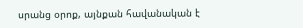սրանց օրոք, այնքան հավանական է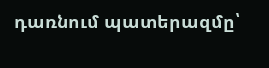դառնում պատերազմը՝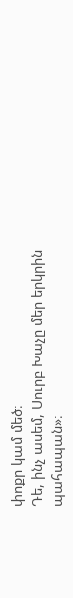փոքր կամ մեծ։
Դե, ինչ ասեմ, Սուրբ Խաչը մեր երկրին պահապան»։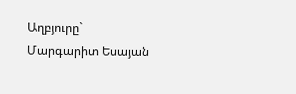Աղբյուրը`   Մարգարիտ Եսայան